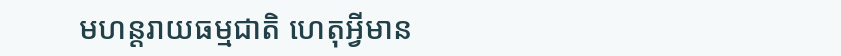មហន្ដរាយធម្មជាតិ ហេតុអ្វីមាន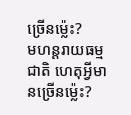ច្រើនម្ល៉េះ?
មហន្តរាយធម្មជាតិ ហេតុអ្វីមានច្រើនម្ល៉េះ?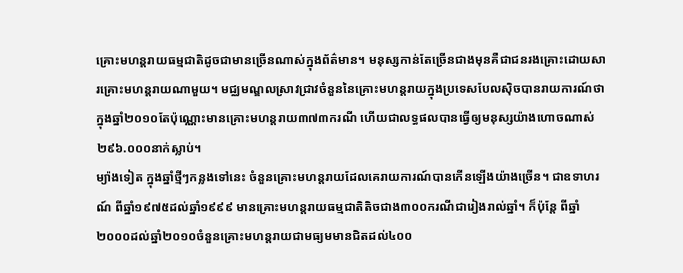គ្រោះមហន្តរាយធម្មជាតិដូចជាមានច្រើនណាស់ក្នុងព័ត៌មាន។ មនុស្សកាន់តែច្រើនជាងមុនគឺជាជនរងគ្រោះដោយសារគ្រោះមហន្តរាយណាមួយ។ មជ្ឈមណ្ឌលស្រាវជ្រាវចំនួននៃគ្រោះមហន្តរាយក្នុងប្រទេសបែលស៊ិចបានរាយការណ៍ថា ក្នុងឆ្នាំ២០១០តែប៉ុណ្ណោះមានគ្រោះមហន្តរាយ៣៧៣ករណី ហើយជាលទ្ធផលបានធ្វើឲ្យមនុស្សយ៉ាងហោចណាស់២៩៦.០០០នាក់ស្លាប់។
ម្យ៉ាងទៀត ក្នុងឆ្នាំថ្មីៗកន្លងទៅនេះ ចំនួនគ្រោះមហន្តរាយដែលគេរាយការណ៍បានកើនឡើងយ៉ាងច្រើន។ ជាឧទាហរណ៍ ពីឆ្នាំ១៩៧៥ដល់ឆ្នាំ១៩៩៩ មានគ្រោះមហន្តរាយធម្មជាតិតិចជាង៣០០ករណីជារៀងរាល់ឆ្នាំ។ ក៏ប៉ុន្តែ ពីឆ្នាំ២០០០ដល់ឆ្នាំ២០១០ចំនួនគ្រោះមហន្តរាយជាមធ្យមមានជិតដល់៤០០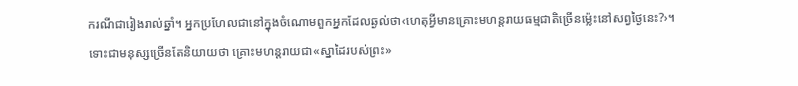ករណីជារៀងរាល់ឆ្នាំ។ អ្នកប្រហែលជានៅក្នុងចំណោមពួកអ្នកដែលឆ្ងល់ថា‹ហេតុអ្វីមានគ្រោះមហន្តរាយធម្មជាតិច្រើនម្ល៉េះនៅសព្វថ្ងៃនេះ?›។
ទោះជាមនុស្សច្រើនតែនិយាយថា គ្រោះមហន្តរាយជា«ស្នាដៃរបស់ព្រះ»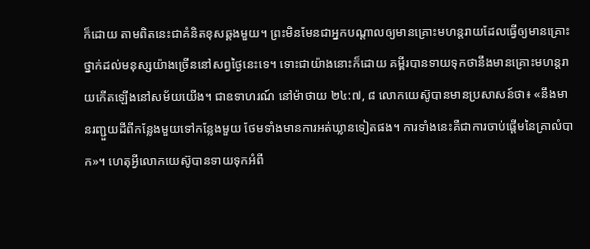ក៏ដោយ តាមពិតនេះជាគំនិតខុសឆ្គងមួយ។ ព្រះមិនមែនជាអ្នកបណ្ដាលឲ្យមានគ្រោះមហន្តរាយដែលធ្វើឲ្យមានគ្រោះថ្នាក់ដល់មនុស្សយ៉ាងច្រើននៅសព្វថ្ងៃនេះទេ។ ទោះជាយ៉ាងនោះក៏ដោយ គម្ពីរបានទាយទុកថានឹងមានគ្រោះមហន្តរាយកើតឡើងនៅសម័យយើង។ ជាឧទាហរណ៍ នៅម៉ាថាយ ២៤:៧, ៨ លោកយេស៊ូបានមានប្រសាសន៍ថា៖ «នឹងមានរញ្ជួយដីពីកន្លែងមួយទៅកន្លែងមួយ ថែមទាំងមានការអត់ឃ្លានទៀតផង។ ការទាំងនេះគឺជាការចាប់ផ្ដើមនៃគ្រាលំបាក»។ ហេតុអ្វីលោកយេស៊ូបានទាយទុកអំពី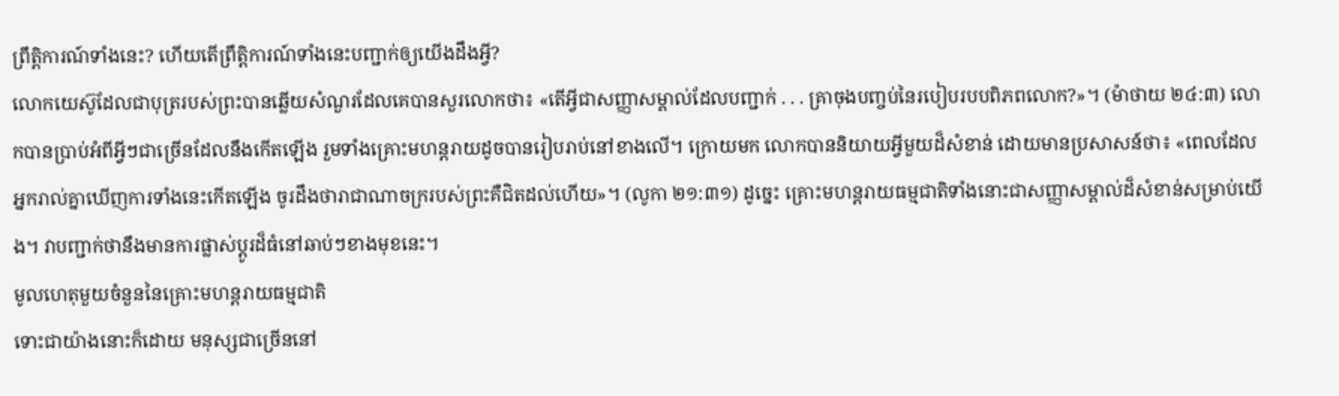ព្រឹត្ដិការណ៍ទាំងនេះ? ហើយតើព្រឹត្ដិការណ៍ទាំងនេះបញ្ជាក់ឲ្យយើងដឹងអ្វី?
លោកយេស៊ូដែលជាបុត្ររបស់ព្រះបានឆ្លើយសំណួរដែលគេបានសួរលោកថា៖ «តើអ្វីជាសញ្ញាសម្គាល់ដែលបញ្ជាក់ . . . គ្រាចុងបញ្ចប់នៃរបៀបរបបពិភពលោក?»។ (ម៉ាថាយ ២៤:៣) លោកបានប្រាប់អំពីអ្វីៗជាច្រើនដែលនឹងកើតឡើង រួមទាំងគ្រោះមហន្តរាយដូចបានរៀបរាប់នៅខាងលើ។ ក្រោយមក លោកបាននិយាយអ្វីមួយដ៏សំខាន់ ដោយមានប្រសាសន៍ថា៖ «ពេលដែលអ្នករាល់គ្នាឃើញការទាំងនេះកើតឡើង ចូរដឹងថារាជាណាចក្ររបស់ព្រះគឺជិតដល់ហើយ»។ (លូកា ២១:៣១) ដូច្នេះ គ្រោះមហន្តរាយធម្មជាតិទាំងនោះជាសញ្ញាសម្គាល់ដ៏សំខាន់សម្រាប់យើង។ វាបញ្ជាក់ថានឹងមានការផ្លាស់ប្ដូរដ៏ធំនៅឆាប់ៗខាងមុខនេះ។
មូលហេតុមួយចំនួននៃគ្រោះមហន្តរាយធម្មជាតិ
ទោះជាយ៉ាងនោះក៏ដោយ មនុស្សជាច្រើននៅ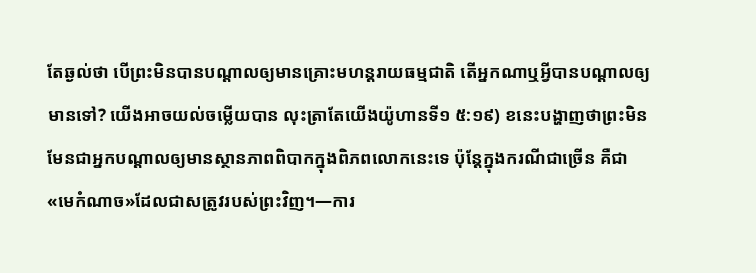តែឆ្ងល់ថា បើព្រះមិនបានបណ្ដាលឲ្យមានគ្រោះមហន្តរាយធម្មជាតិ តើអ្នកណាឬអ្វីបានបណ្ដាលឲ្យមានទៅ? យើងអាចយល់ចម្លើយបាន លុះត្រាតែយើងយ៉ូហានទី១ ៥:១៩) ខនេះបង្ហាញថាព្រះមិនមែនជាអ្នកបណ្ដាលឲ្យមានស្ថានភាពពិបាកក្នុងពិភពលោកនេះទេ ប៉ុន្តែក្នុងករណីជាច្រើន គឺជា«មេកំណាច»ដែលជាសត្រូវរបស់ព្រះវិញ។—ការ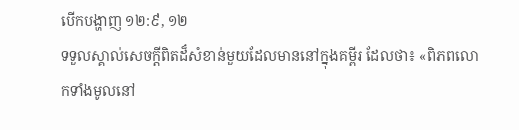បើកបង្ហាញ ១២:៩, ១២
ទទួលស្គាល់សេចក្ដីពិតដ៏សំខាន់មួយដែលមាននៅក្នុងគម្ពីរ ដែលថា៖ «ពិភពលោកទាំងមូលនៅ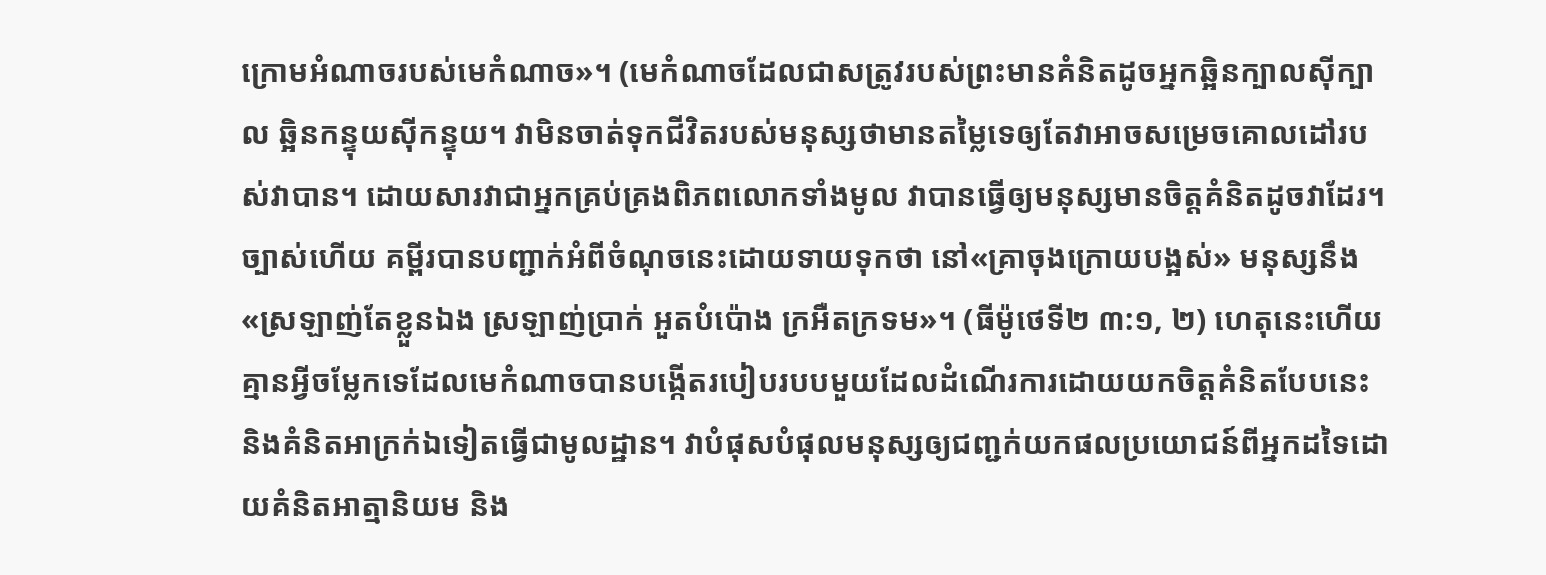ក្រោមអំណាចរបស់មេកំណាច»។ (មេកំណាចដែលជាសត្រូវរបស់ព្រះមានគំនិតដូចអ្នកឆ្អិនក្បាលស៊ីក្បាល ឆ្អិនកន្ទុយស៊ីកន្ទុយ។ វាមិនចាត់ទុកជីវិតរបស់មនុស្សថាមានតម្លៃទេឲ្យតែវាអាចសម្រេចគោលដៅរបស់វាបាន។ ដោយសារវាជាអ្នកគ្រប់គ្រងពិភពលោកទាំងមូល វាបានធ្វើឲ្យមនុស្សមានចិត្តគំនិតដូចវាដែរ។ ច្បាស់ហើយ គម្ពីរបានបញ្ជាក់អំពីចំណុចនេះដោយទាយទុកថា នៅ«គ្រាចុងក្រោយបង្អស់» មនុស្សនឹង«ស្រឡាញ់តែខ្លួនឯង ស្រឡាញ់ប្រាក់ អួតបំប៉ោង ក្រអឺតក្រទម»។ (ធីម៉ូថេទី២ ៣:១, ២) ហេតុនេះហើយ គ្មានអ្វីចម្លែកទេដែលមេកំណាចបានបង្កើតរបៀបរបបមួយដែលដំណើរការដោយយកចិត្តគំនិតបែបនេះ និងគំនិតអាក្រក់ឯទៀតធ្វើជាមូលដ្ឋាន។ វាបំផុសបំផុលមនុស្សឲ្យជញ្ជក់យកផលប្រយោជន៍ពីអ្នកដទៃដោយគំនិតអាត្មានិយម និង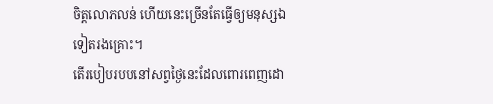ចិត្តលោភលន់ ហើយនេះច្រើនតែធ្វើឲ្យមនុស្សឯទៀតរងគ្រោះ។
តើរបៀបរបបនៅសព្វថ្ងៃនេះដែលពោរពេញដោ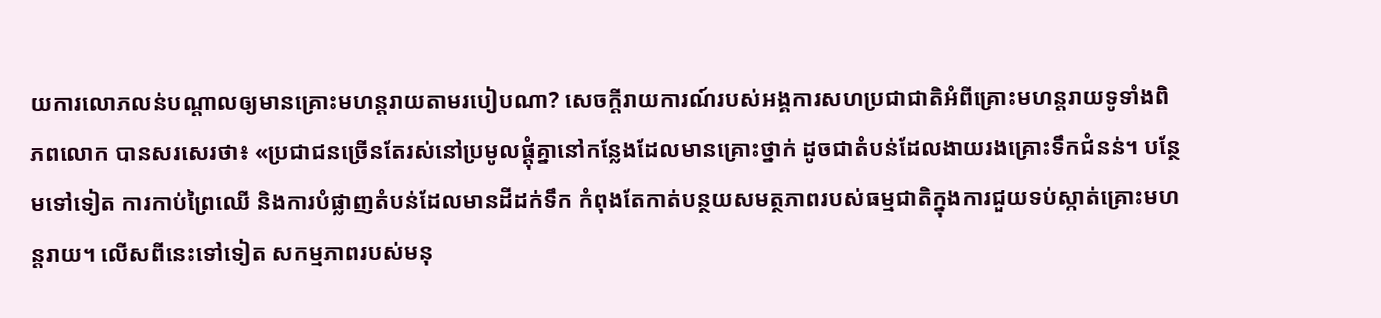យការលោភលន់បណ្ដាលឲ្យមានគ្រោះមហន្តរាយតាមរបៀបណា? សេចក្ដីរាយការណ៍របស់អង្គការសហប្រជាជាតិអំពីគ្រោះមហន្តរាយទូទាំងពិភពលោក បានសរសេរថា៖ «ប្រជាជនច្រើនតែរស់នៅប្រមូលផ្ដុំគ្នានៅកន្លែងដែលមានគ្រោះថ្នាក់ ដូចជាតំបន់ដែលងាយរងគ្រោះទឹកជំនន់។ បន្ថែមទៅទៀត ការកាប់ព្រៃឈើ និងការបំផ្លាញតំបន់ដែលមានដីដក់ទឹក កំពុងតែកាត់បន្ថយសមត្ថភាពរបស់ធម្មជាតិក្នុងការជួយទប់ស្កាត់គ្រោះមហន្តរាយ។ លើសពីនេះទៅទៀត សកម្មភាពរបស់មនុ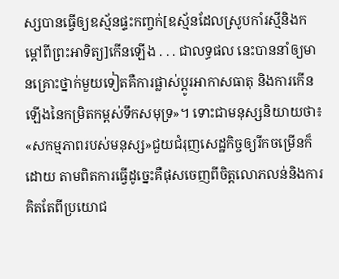ស្សបានធ្វើឲ្យឧស្ម័នផ្ទះកញ្ចក់[ឧស្ម័នដែលស្រូបកាំរស្មីនិងកម្ដៅពីព្រះអាទិត្យ]កើនឡើង . . . ជាលទ្ធផល នេះបាននាំឲ្យមានគ្រោះថ្នាក់មួយទៀតគឺការផ្លាស់ប្ដូរអាកាសធាតុ និងការកើនឡើងនៃកម្រិតកម្ពស់ទឹកសមុទ្រ»។ ទោះជាមនុស្សនិយាយថា៖ «សកម្មភាពរបស់មនុស្ស»ជួយជំរុញសេដ្ឋកិច្ចឲ្យរីកចម្រើនក៏ដោយ តាមពិតការធ្វើដូច្នេះគឺផុសចេញពីចិត្តលោភលន់និងការគិតតែពីប្រយោជ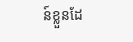ន៍ខ្លួនដែ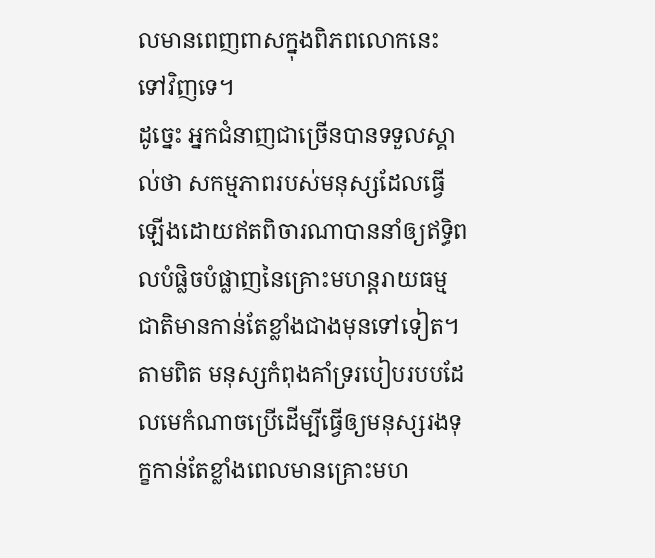លមានពេញពាសក្នុងពិភពលោកនេះទៅវិញទេ។
ដូច្នេះ អ្នកជំនាញជាច្រើនបានទទួលស្គាល់ថា សកម្មភាពរបស់មនុស្សដែលធ្វើឡើងដោយឥតពិចារណាបាននាំឲ្យឥទ្ធិពលបំផ្លិចបំផ្លាញនៃគ្រោះមហន្តរាយធម្មជាតិមានកាន់តែខ្លាំងជាងមុនទៅទៀត។ តាមពិត មនុស្សកំពុងគាំទ្ររបៀបរបបដែលមេកំណាចប្រើដើម្បីធ្វើឲ្យមនុស្សរងទុក្ខកាន់តែខ្លាំងពេលមានគ្រោះមហ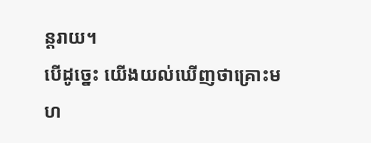ន្តរាយ។
បើដូច្នេះ យើងយល់ឃើញថាគ្រោះមហ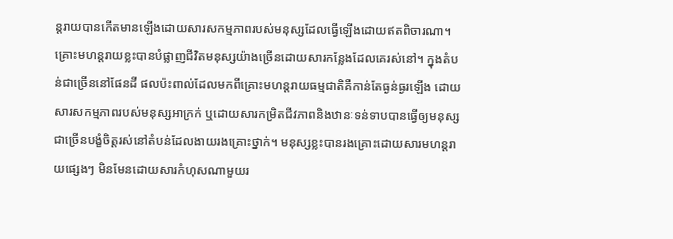ន្តរាយបានកើតមានឡើងដោយសារសកម្មភាពរបស់មនុស្សដែលធ្វើឡើងដោយឥតពិចារណា។ គ្រោះមហន្តរាយខ្លះបានបំផ្លាញជីវិតមនុស្សយ៉ាងច្រើនដោយសារកន្លែងដែលគេរស់នៅ។ ក្នុងតំបន់ជាច្រើននៅផែនដី ផលប៉ះពាល់ដែលមកពីគ្រោះមហន្តរាយធម្មជាតិគឺកាន់តែធ្ងន់ធ្ងរឡើង ដោយសារសកម្មភាពរបស់មនុស្សអាក្រក់ ឬដោយសារកម្រិតជីវភាពនិងឋានៈទន់ទាបបានធ្វើឲ្យមនុស្សជាច្រើនបង្ខំចិត្តរស់នៅតំបន់ដែលងាយរងគ្រោះថ្នាក់។ មនុស្សខ្លះបានរងគ្រោះដោយសារមហន្តរាយផ្សេងៗ មិនមែនដោយសារកំហុសណាមួយរ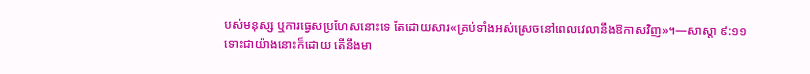បស់មនុស្ស ឬការធ្វេសប្រហែសនោះទេ តែដោយសារ«គ្រប់ទាំងអស់ស្រេចនៅពេលវេលានឹងឱកាសវិញ»។—សាស្ដា ៩:១១
ទោះជាយ៉ាងនោះក៏ដោយ តើនឹងមា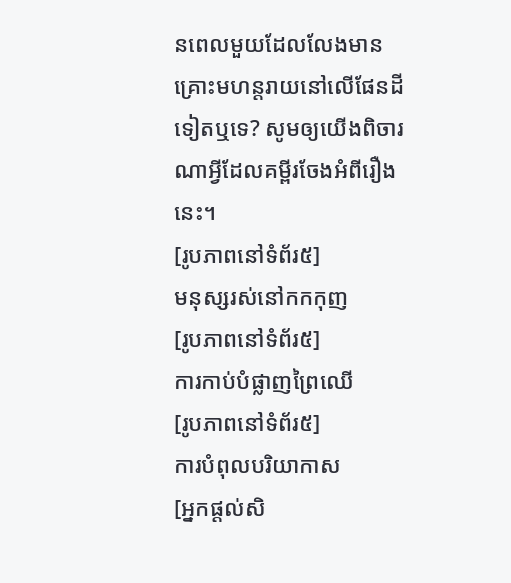នពេលមួយដែលលែងមានគ្រោះមហន្តរាយនៅលើផែនដីទៀតឬទេ? សូមឲ្យយើងពិចារណាអ្វីដែលគម្ពីរចែងអំពីរឿងនេះ។
[រូបភាពនៅទំព័រ៥]
មនុស្សរស់នៅកកកុញ
[រូបភាពនៅទំព័រ៥]
ការកាប់បំផ្លាញព្រៃឈើ
[រូបភាពនៅទំព័រ៥]
ការបំពុលបរិយាកាស
[អ្នកផ្ដល់សិ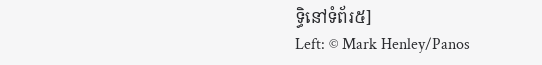ទ្ធិនៅទំព័រ៥]
Left: © Mark Henley/Panos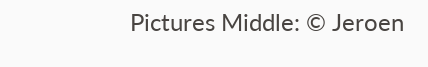Pictures Middle: © Jeroen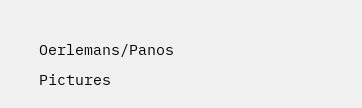Oerlemans/Panos Pictures